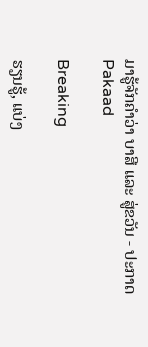ມາຮູ້ຈັກຄຳວ່າ ບາສີ ແລະ ສູ່ຂວັນ - ປະກາດ Pakaad

Breaking

ຮຽນຮູ້, ແບ່ງ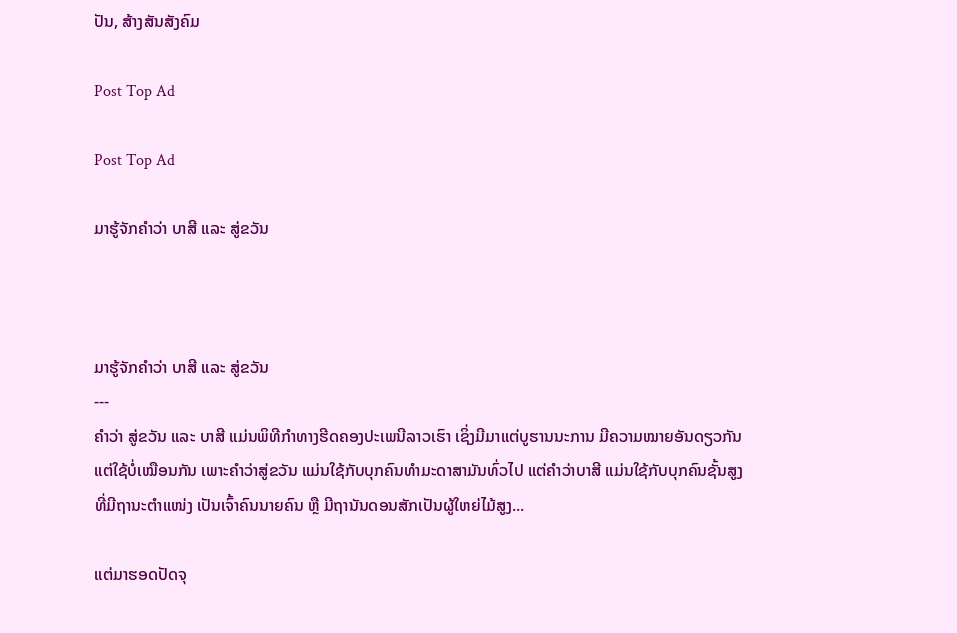ປັນ, ສ້າງສັນສັງຄົມ

Post Top Ad

Post Top Ad

ມາຮູ້ຈັກຄຳວ່າ ບາສີ ແລະ ສູ່ຂວັນ



ມາຮູ້ຈັກຄຳວ່າ ບາສີ ແລະ ສູ່ຂວັນ
---
ຄຳວ່າ ສູ່ຂວັນ ແລະ ບາສີ ແມ່ນພິທີກຳທາງຮີດຄອງປະເພນີລາວເຮົາ ເຊິ່ງມີມາແຕ່ບູຮານນະການ ມີຄວາມໝາຍອັນດຽວກັນ ແຕ່ໃຊ້ບໍ່ເໝືອນກັນ ເພາະຄຳວ່າສູ່ຂວັນ ແມ່ນໃຊ້ກັບບຸກຄົນທຳມະດາສາມັນທົ່ວໄປ ແຕ່ຄຳວ່າບາສີ ແມ່ນໃຊ້ກັບບຸກຄົນຊັ້ນສູງທີ່ມີຖານະຕຳແໜ່ງ ເປັນເຈົ້າຄົນນາຍຄົນ ຫຼື ມີຖານັນດອນສັກເປັນຜູ້ໃຫຍ່ໄມ້ສູງ...

ແຕ່ມາຮອດປັດຈຸ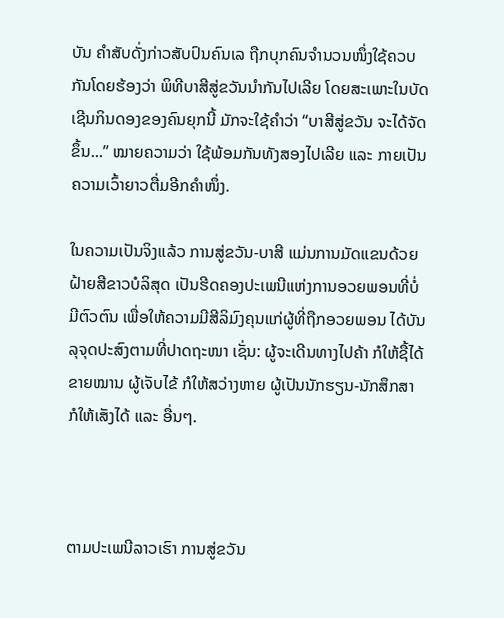ບັນ ຄຳສັບດັ່ງກ່າວສັບປົນຄົນເລ ຖືກບຸກຄົນຈຳນວນໜຶ່ງໃຊ້ຄວບກັນໂດຍຮ້ອງວ່າ ພິທີບາສີສູ່ຂວັນນຳກັນໄປເລີຍ ໂດຍສະເພາະໃນບັດເຊີນກິນດອງຂອງຄົນຍຸກນີ້ ມັກຈະໃຊ້ຄຳວ່າ “ບາສີສູ່ຂວັນ ຈະໄດ້ຈັດຂຶ້ນ...” ໝາຍຄວາມວ່າ ໃຊ້ພ້ອມກັນທັງສອງໄປເລີຍ ແລະ ກາຍເປັນຄວາມເວົ້າຍາວຕື່ມອີກຄຳໜຶ່ງ.

ໃນຄວາມເປັນຈິງແລ້ວ ການສູ່ຂວັນ-ບາສີ ແມ່ນການມັດແຂນດ້ວຍຝ້າຍສີຂາວບໍລິສຸດ ເປັນຮີດຄອງປະເພນີແຫ່ງການອວຍພອນທີ່ບໍ່ມີຕົວຕົນ ເພື່ອໃຫ້ຄວາມມີສີລິມົງຄຸນແກ່ຜູ້ທີ່ຖືກອວຍພອນ ໄດ້ບັນລຸຈຸດປະສົງຕາມທີ່ປາດຖະໜາ ເຊັ່ນ: ຜູ້ຈະເດີນທາງໄປຄ້າ ກໍໃຫ້ຊື້ໄດ້ຂາຍໝານ ຜູ້ເຈັບໄຂ້ ກໍໃຫ້ສວ່າງຫາຍ ຜູ້ເປັນນັກຮຽນ-ນັກສຶກສາ ກໍໃຫ້ເສັງໄດ້ ແລະ ອື່ນໆ.



ຕາມປະເພນີລາວເຮົາ ການສູ່ຂວັນ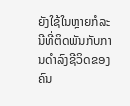ຍັງໃຊ້ໃນຫຼາຍກໍລະນີທີ່ຕິດພັນກັບການດຳລົງຊີວິດຂອງຄົນ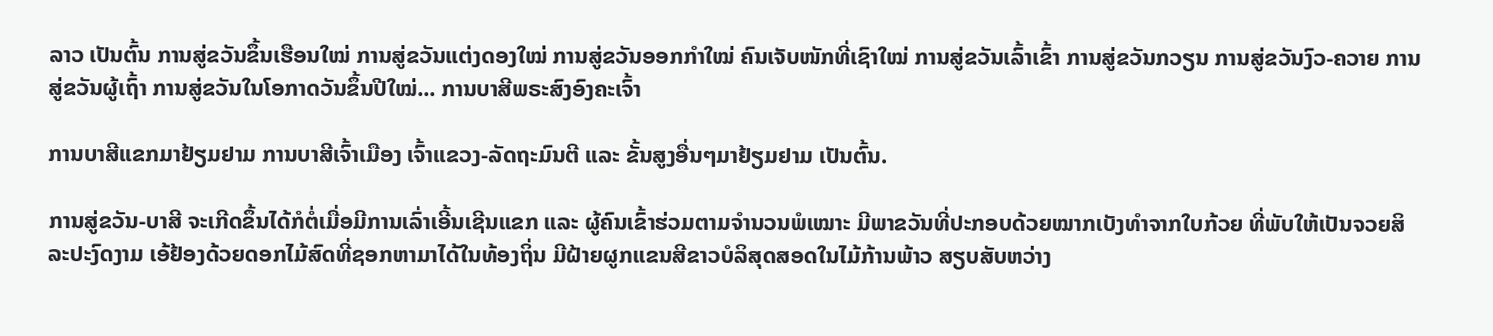ລາວ ເປັນຕົ້ນ ການສູ່ຂວັນຂຶ້ນເຮືອນໃໝ່ ການສູ່ຂວັນແຕ່ງດອງໃໝ່ ການສູ່ຂວັນອອກກຳໃໝ່ ຄົນເຈັບໜັກທີ່ເຊົາໃໝ່ ການສູ່ຂວັນເລົ້າເຂົ້າ ການສູ່ຂວັນກວຽນ ການສູ່ຂວັນງົວ-ຄວາຍ ການສູ່ຂວັນຜູ້ເຖົ້າ ການສູ່ຂວັນໃນໂອກາດວັນຂຶ້ນປີໃໝ່... ການບາສີພຣະສົງອົງຄະເຈົ້າ

ການບາສີແຂກມາຢ້ຽມຢາມ ການບາສີເຈົ້າເມືອງ ເຈົ້າແຂວງ-ລັດຖະມົນຕີ ແລະ ຂັ້ນສູງອື່ນໆມາຢ້ຽມຢາມ ເປັນຕົ້ນ.

ການສູ່ຂວັນ-ບາສີ ຈະເກີດຂຶ້ນໄດ້ກໍຕໍ່ເມື່ອມີການເລົ່າເອີ້ນເຊີນແຂກ ແລະ ຜູ້ຄົນເຂົ້າຮ່ວມຕາມຈຳນວນພໍເໝາະ ມີພາຂວັນທີ່ປະກອບດ້ວຍໝາກເບັງທຳຈາກໃບກ້ວຍ ທີ່ພັບໃຫ້ເປັນຈວຍສິລະປະງົດງາມ ເອ້ຢ້ອງດ້ວຍດອກໄມ້ສົດທີ່ຊອກຫາມາໄດ້ໃນທ້ອງຖິ່ນ ມີຝ້າຍຜູກແຂນສີຂາວບໍລິສຸດສອດໃນໄມ້ກ້ານພ້າວ ສຽບສັບຫວ່າງ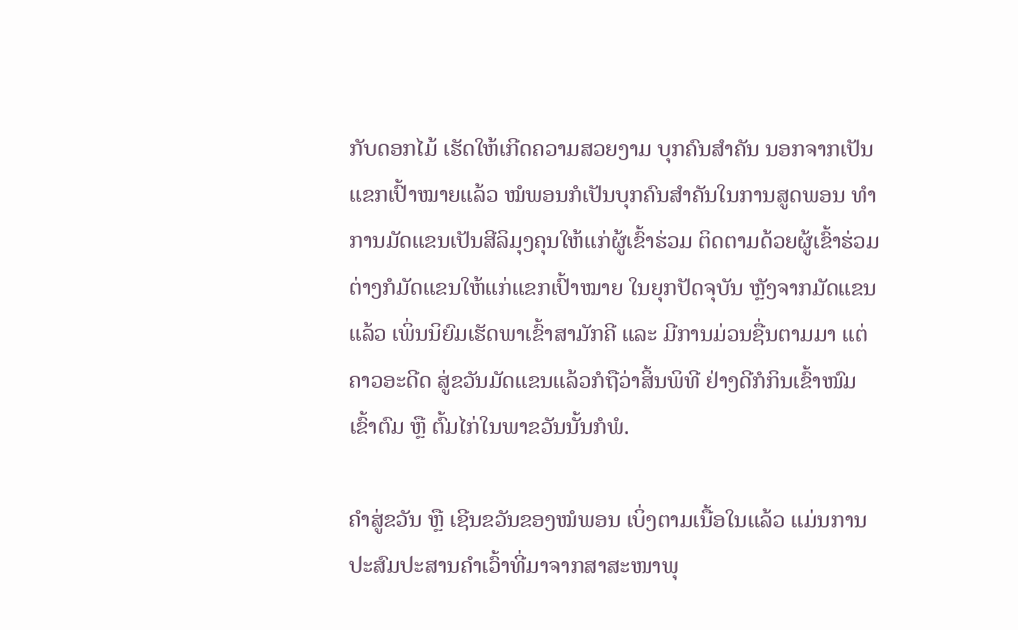ກັບດອກໄມ້ ເຮັດໃຫ້ເກີດຄວາມສວຍງາມ ບຸກຄົນສຳຄັນ ນອກຈາກເປັນແຂກເປົ້າໝາຍແລ້ວ ໝໍພອນກໍເປັນບຸກຄົນສຳຄັນໃນການສູດພອນ ທຳການມັດແຂນເປັນສີລິມຸງຄຸນໃຫ້ແກ່ຜູ້ເຂົ້າຮ່ວມ ຕິດຕາມດ້ວຍຜູ້ເຂົ້າຮ່ວມຕ່າງກໍມັດແຂນໃຫ້ແກ່ແຂກເປົ້າໝາຍ ໃນຍຸກປັດຈຸບັນ ຫຼັງຈາກມັດແຂນແລ້ວ ເພິ່ນນິຍົມເຮັດພາເຂົ້າສາມັກຄີ ແລະ ມີການມ່ວນຊື່ນຕາມມາ ແຕ່ຄາວອະດີດ ສູ່ຂວັນມັດແຂນແລ້ວກໍຖືວ່າສິ້ນພິທີ ຢ່າງດີກໍກິນເຂົ້າໜົມເຂົ້າຕົມ ຫຼື ຕົ້ມໄກ່ໃນພາຂວັນນັ້ນກໍພໍ.

ຄຳສູ່ຂວັນ ຫຼື ເຊີນຂວັນຂອງໝໍພອນ ເບິ່ງຕາມເນື້ອໃນແລ້ວ ແມ່ນການປະສົມປະສານຄຳເວົ້າທີ່ມາຈາກສາສະໜາພຸ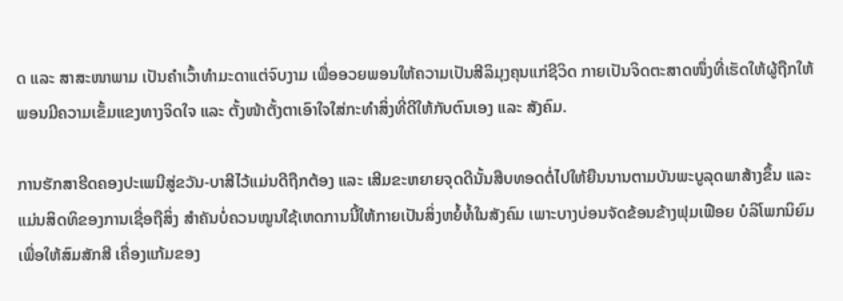ດ ແລະ ສາສະໜາພາມ ເປັນຄຳເວົ້າທຳມະດາແຕ່ຈົບງາມ ເພື່ອອວຍພອນໃຫ້ຄວາມເປັນສີລິມຸງຄຸນແກ່ຊີວິດ ກາຍເປັນຈິດຕະສາດໜຶ່ງທີ່ເຮັດໃຫ້ຜູ້ຖືກໃຫ້ພອນມີຄວາມເຂັ້ມແຂງທາງຈິດໃຈ ແລະ ຕັ້ງໜ້າຕັ້ງຕາເອົາໃຈໃສ່ກະທຳສິ່ງທີ່ດີໃຫ້ກັບຕົນເອງ ແລະ ສັງຄົມ.

ການຮັກສາຮີດຄອງປະເພນີສູ່ຂວັນ-ບາສີໄວ້ແມ່ນດີຖືກຕ້ອງ ແລະ ເສີມຂະຫຍາຍຈຸດດີນັ້ນສືບທອດຕໍ່ໄປໃຫ້ຍືນນານຕາມບັນພະບູລຸດພາສ້າງຂຶ້ນ ແລະ ແມ່ນສິດທິຂອງການເຊື່ອຖືສິ່ງ ສຳຄັນບໍ່ຄວນໝູນໃຊ້ເຫດການນີ້ໃຫ້ກາຍເປັນສິ່ງຫຍໍ້ທໍ້ໃນສັງຄົມ ເພາະບາງບ່ອນຈັດຂ້ອນຂ້າງຟຸມເຟືອຍ ບໍລິໂພກນິຍົມ ເພື່ອໃຫ້ສົມສັກສີ ເຄື່ອງແກ້ມຂອງ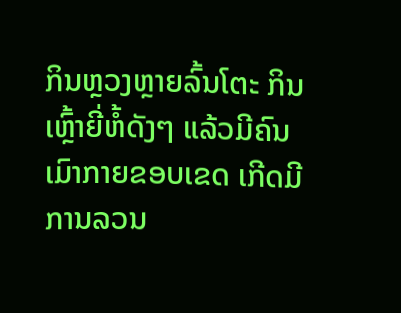ກິນຫຼວງຫຼາຍລົ້ນໂຕະ ກິນເຫຼົ້າຍີ່ຫໍ້ດັງໆ ແລ້ວມີຄົນເມົາກາຍຂອບເຂດ ເກີດມີການລວນ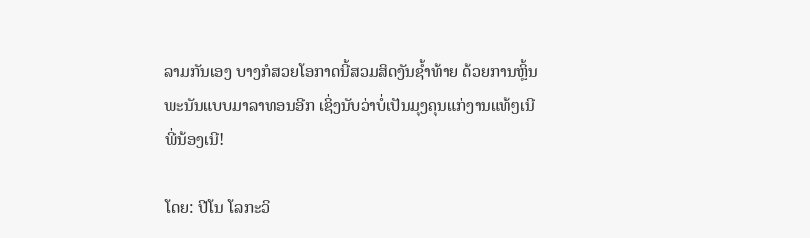ລາມກັນເອງ ບາງກໍສວຍໂອກາດນີ້ສວມສິດງັນຊ້ຳທ້າຍ ດ້ວຍການຫຼິ້ນພະນັນແບບມາລາທອນອີກ ເຊິ່ງນັບວ່າບໍ່ເປັນມຸງຄຸນແກ່ງານແທ້ໆເນີ ພີ່ນ້ອງເນີ!

ໂດຍ: ປີໂນ ໂລກະວິ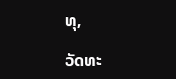ທຸ,

ວັດທະ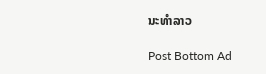ນະທຳລາວ

Post Bottom Ad